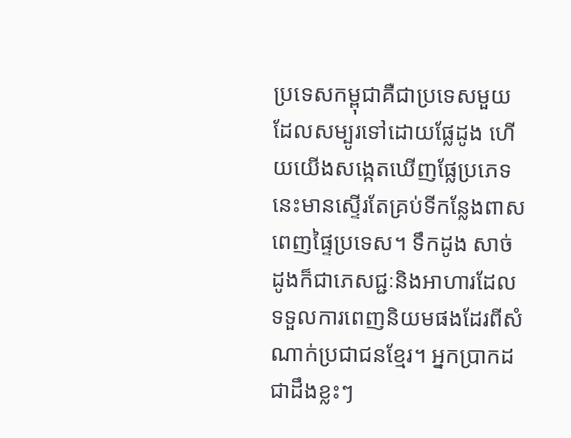ប្រទេសកម្ពុជាគឺជាប្រទេសមួយដែលសម្បូរទៅដោយផ្លែដូង ហើយយើងសង្កេតឃើញផ្លែប្រភេទនេះមានស្ទើរតែគ្រប់ទីកន្លែងពាសពេញផ្ទៃប្រទេស។ ទឹកដូង សាច់ដូងក៏ជាភេសជ្ជៈនិងអាហារដែលទទួលការពេញនិយមផងដែរពីសំណាក់ប្រជាជនខ្មែរ។ អ្នកប្រាកដជាដឹងខ្លះៗ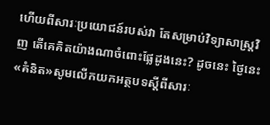ហើយពីសារៈប្រយោជន៍របស់វា តែសម្រាប់វិទ្យាសាស្ត្រវិញ តើគេគិតយ៉ាងណាចំពោះផ្លែដូងនេះ? ដូចនេះ ថ្ងៃនេះ «គំនិត»សូមលើកយកអត្ថបទស្តីពីសារៈ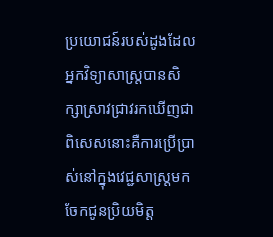ប្រយោជន៍របស់ដូងដែលអ្នកវិទ្យាសាស្ត្របានសិក្សាស្រាវជ្រាវរកឃើញជាពិសេសនោះគឺការប្រើប្រាស់នៅក្នុងវេជ្ជសាស្ត្រមកចែកជូនប្រិយមិត្ត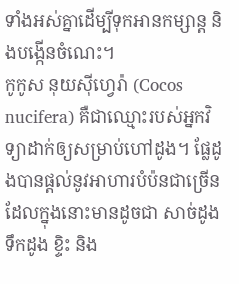ទាំងអស់គ្នាដើម្បីទុកអានកម្សាន្ត និងបង្កើនចំណេះ។
កូកូស នុយស៊ីហ្វេរ៉ា (Cocos nucifera) គឺជាឈ្មោះរបស់អ្នកវិទ្យាដាក់ឲ្យសម្រាប់ហៅដូង។ ផ្លែដូងបានផ្តល់នូវអាហារបំប៉នជាច្រើនដែលក្នុងនោះមានដូចជា សាច់ដូង ទឹកដូង ខ្ទិះ និង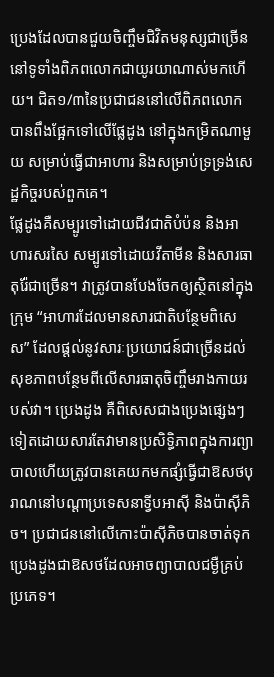ប្រេងដែលបានជួយចិញ្ចឹមជិវិតមនុស្សជាច្រើននៅទូទាំងពិភពលោកជាយូរយាណាស់មកហើយ។ ជិត១/៣នៃប្រជាជននៅលើពិភពលោកបានពឹងផ្អែកទៅលើផ្លែដូង នៅក្នុងកម្រិតណាមួយ សម្រាប់ធ្វើជាអាហារ និងសម្រាប់ទ្រទ្រង់សេដ្ឋកិច្ចរបស់ពួកគេ។
ផ្លែដូងគឺសម្បូរទៅដោយជីវជាតិបំប៉ន និងអាហារសរសៃ សម្បូរទៅដោយវីតាមីន និងសារធាតុរ៉ែជាច្រើន។ វាត្រូវបានបែងចែកឲ្យស្ថិតនៅក្នុងក្រុម “អាហារដែលមានសារជាតិបន្ថែមពិសេស” ដែលផ្តល់នូវសារៈប្រយោជន៍ជាច្រើនដល់សុខភាពបន្ថែមពីលើសារធាតុចិញ្ចឹមរាងកាយរបស់វា។ ប្រេងដូង គឺពិសេសជាងប្រេងផ្សេងៗទៀតដោយសារតែវាមានប្រសិទ្ធិភាពក្នុងការព្យាបាលហើយត្រូវបានគេយកមកផ្សំធ្វើជាឱសថបុរាណនៅបណ្តាប្រទេសនាទ្វីបអាស៊ី និងប៉ាស៊ីភិច។ ប្រជាជននៅលើកោះប៉ាស៊ីភិចបានចាត់ទុកប្រេងដូងជាឱសថដែលអាចព្យាបាលជម្ងឺគ្រប់ប្រភេទ។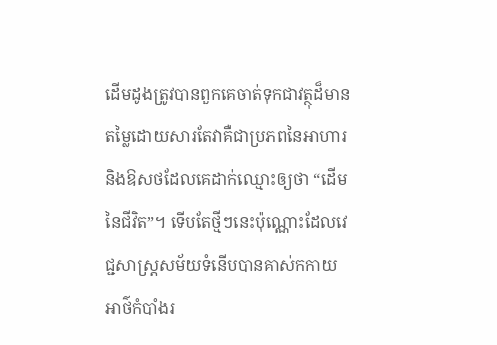ដើមដូងត្រូវបានពួកគេចាត់ទុកជាវត្ថុដ៏មានតម្លៃដោយសារតែវាគឺជាប្រភពនៃអាហារ និងឱសថដែលគេដាក់ឈ្មោះឲ្យថា “ដើមនៃជីវិត”។ ទើបតែថ្មីៗនេះប៉ុណ្ណោះដែលវេជ្ជសាស្ត្រសម័យទំនើបបានគាស់កកាយអាថ៌កំបាំងរ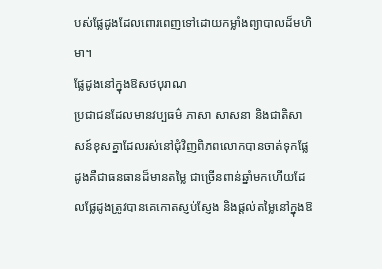បស់ផ្លែដូងដែលពោរពេញទៅដោយកម្លាំងព្យាបាលដ៏មហិមា។
ផ្លែដូងនៅក្នុងឱសថបុរាណ
ប្រជាជនដែលមានវប្បធម៌ ភាសា សាសនា និងជាតិសាសន៍ខុសគ្នាដែលរស់នៅជុំវិញពិភពលោកបានចាត់ទុកផ្លែដូងគឺជាធនធានដ៏មានតម្លៃ ជាច្រើនពាន់ឆ្នាំមកហើយដែលផ្លែដូងត្រូវបានគេកោតស្ញប់ស្ញែង និងផ្តល់តម្លៃនៅក្នុងឱ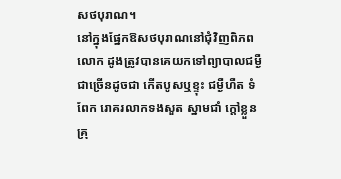សថបុរាណ។
នៅក្នុងផ្នែកឱសថបុរាណនៅជុំវិញពិភពលោក ដូងត្រូវបានគេយកទៅព្យាបាលជម្ងឺជាច្រើនដូចជា កើតបូសឬខ្ទុះ ជម្ងឺហឺត ទំពែក រោគរលាកទងសួត ស្នាមជាំ ក្តៅខ្លួន គ្រុ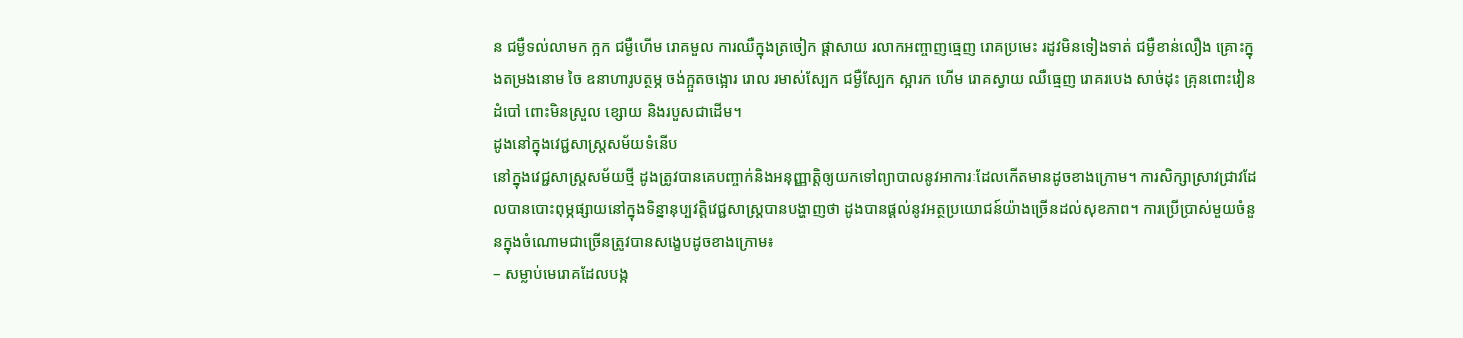ន ជម្ងឺទល់លាមក ក្អក ជម្ងឺហើម រោគមួល ការឈឺក្នុងត្រចៀក ផ្តាសាយ រលាកអញ្ចាញធ្មេញ រោគប្រមេះ រដូវមិនទៀងទាត់ ជម្ងឺខាន់លឿង គ្រោះក្នុងតម្រងនោម ចៃ ឧនាហារូបត្ថម្ភ ចង់ក្អួតចង្អោរ រោល រមាស់ស្បែក ជម្ងឺស្បែក ស្អារក ហើម រោគស្វាយ ឈឺធ្មេញ រោគរបេង សាច់ដុះ គ្រុនពោះវៀន ដំបៅ ពោះមិនស្រួល ខ្សោយ និងរបួសជាដើម។
ដូងនៅក្នុងវេជ្ជសាស្ត្រសម័យទំនើប
នៅក្នុងវេជ្ជសាស្ត្រសម័យថ្មី ដូងត្រូវបានគេបញ្ចាក់និងអនុញ្ញាត្តិឲ្យយកទៅព្យាបាលនូវអាការៈដែលកើតមានដូចខាងក្រោម។ ការសិក្សាស្រាវជ្រាវដែលបានបោះពុម្ភផ្សាយនៅក្នុងទិន្នានុប្បវត្តិវេជ្ជសាស្ត្របានបង្ហាញថា ដូងបានផ្តល់នូវអត្ថប្រយោជន៍យ៉ាងច្រើនដល់សុខភាព។ ការប្រើប្រាស់មួយចំនួនក្នុងចំណោមជាច្រើនត្រូវបានសង្ខេបដូចខាងក្រោម៖
– សម្លាប់មេរោគដែលបង្ក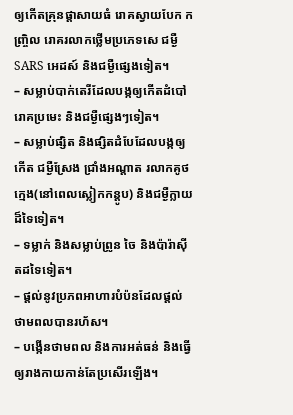ឲ្យកើតគ្រុនផ្តាសាយធំ រោគស្វាយបែក កញ្ច្រិល រោគរលាកថ្លើមប្រភេទសេ ជម្ងឺSARS អេដស៍ និងជម្ងឺផ្សេងទៀត។
– សម្លាប់បាក់តេរីដែលបង្កឲ្យកើតដំបៅ រោគប្រមេះ និងជម្ងឺផ្សេងៗទៀត។
– សម្លាប់ផ្សិត និងផ្សិតដំបែដែលបង្កឲ្យកើត ជម្ងឺស្រែង ជ្រាំងអណ្តាត រលាកគូថក្មេង(នៅពេលស្លៀកកន្តូប) និងជម្ងឺក្លាយដ៏ទៃទៀត។
– ទម្លាក់ និងសម្លាប់ព្រូន ចៃ និងប៉ារ៉ាស៊ីតដទៃទៀត។
– ផ្តល់នូវប្រភពអាហារបំប៉នដែលផ្តល់ថាមពលបានរហ័ស។
– បង្កើនថាមពល និងការអត់ធន់ និងធ្វើឲ្យរាងកាយកាន់តែប្រសើរឡើង។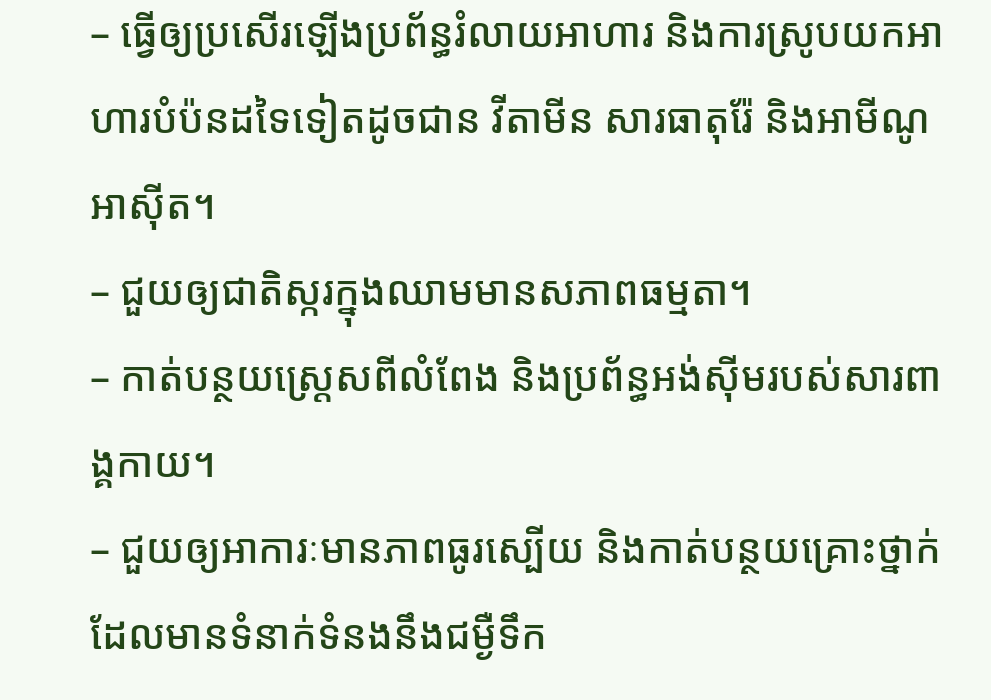– ធ្វើឲ្យប្រសើរឡើងប្រព័ន្ធរំលាយអាហារ និងការស្រូបយកអាហារបំប៉នដទៃទៀតដូចជាន វីតាមីន សារធាតុរ៉ែ និងអាមីណូអាស៊ីត។
– ជួយឲ្យជាតិស្ករក្នុងឈាមមានសភាពធម្មតា។
– កាត់បន្ថយស្ត្រេសពីលំពែង និងប្រព័ន្ធអង់ស៊ីមរបស់សារពាង្គកាយ។
– ជួយឲ្យអាការៈមានភាពធូរស្បើយ និងកាត់បន្ថយគ្រោះថ្នាក់ដែលមានទំនាក់ទំនងនឹងជម្ងឺទឹក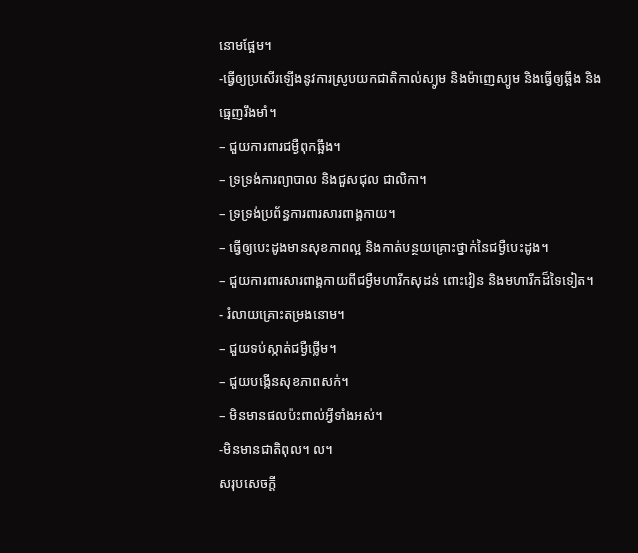នោមផ្អែម។
-ធ្វើឲ្យប្រសើរឡើងនូវការស្រូបយកជាតិកាល់ស្យូម និងម៉ាញេស្យូម និងធ្វើឲ្យឆ្អឹង និងធ្មេញរឹងមាំ។
– ជួយការពារជម្ងឺពុកឆ្អឹង។
– ទ្រទ្រង់ការព្យាបាល និងជួសជុល ជាលិកា។
– ទ្រទ្រង់ប្រព័ន្ធការពារសារពាង្គកាយ។
– ធ្វើឲ្យបេះដូងមានសុខភាពល្អ និងកាត់បន្ថយគ្រោះថ្នាក់នៃជម្ងឺបេះដូង។
– ជួយការពារសារពាង្គកាយពីជម្ងឺមហារីកសុដន់ ពោះវៀន និងមហារីកដ៏ទៃទៀត។
- រំលាយគ្រោះតម្រងនោម។
– ជួយទប់ស្កាត់ជម្ងឺថ្លើម។
– ជួយបង្កើនសុខភាពសក់។
– មិនមានផលប៉ះពាល់អ្វីទាំងអស់។
-មិនមានជាតិពុល។ ល។
សរុបសេចក្តី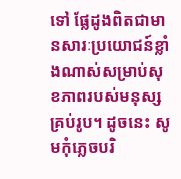ទៅ ផ្លែដូងពិតជាមានសារៈប្រយោជន៍ខ្លាំងណាស់សម្រាប់សុខភាពរបស់មនុស្សគ្រប់រូប។ ដូចនេះ សូមកុំភ្លេចបរិ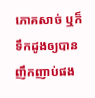ភោគសាច់ ឬក៏ទឹកដូងឲ្យបានញឹកញាប់ផង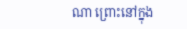ណា ព្រោះនៅក្នុង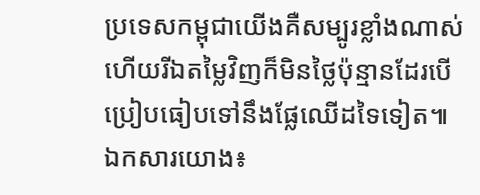ប្រទេសកម្ពុជាយើងគឺសម្បូរខ្លាំងណាស់ ហើយរីឯតម្លៃវិញក៏មិនថ្លៃប៉ុន្មានដែរបើប្រៀបធៀបទៅនឹងផ្លែឈើដទៃទៀត៕
ឯកសារយោង៖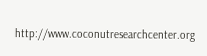http://www.coconutresearchcenter.org